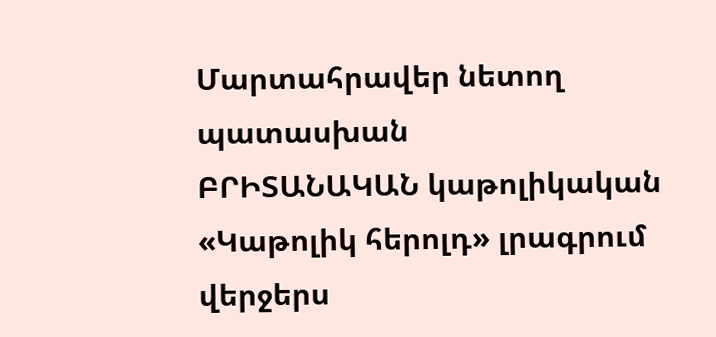Մարտահրավեր նետող պատասխան
ԲՐԻՏԱՆԱԿԱՆ կաթոլիկական «Կաթոլիկ հերոլդ» լրագրում վերջերս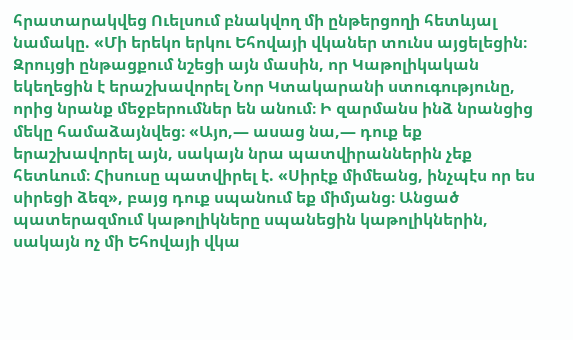հրատարակվեց Ուելսում բնակվող մի ընթերցողի հետևյալ նամակը. «Մի երեկո երկու Եհովայի վկաներ տունս այցելեցին։ Զրույցի ընթացքում նշեցի այն մասին, որ Կաթոլիկական եկեղեցին է երաշխավորել Նոր Կտակարանի ստուգությունը, որից նրանք մեջբերումներ են անում։ Ի զարմանս ինձ նրանցից մեկը համաձայնվեց։ «Այո,— ասաց նա,— դուք եք երաշխավորել այն, սակայն նրա պատվիրաններին չեք հետևում։ Հիսուսը պատվիրել է. «Սիրէք միմեանց, ինչպէս որ ես սիրեցի ձեզ», բայց դուք սպանում եք միմյանց։ Անցած պատերազմում կաթոլիկները սպանեցին կաթոլիկներին, սակայն ոչ մի Եհովայի վկա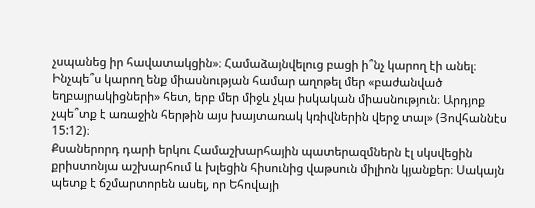չսպանեց իր հավատակցին»։ Համաձայնվելուց բացի ի՞նչ կարող էի անել։ Ինչպե՞ս կարող ենք միասնության համար աղոթել մեր «բաժանված եղբայրակիցների» հետ, երբ մեր միջև չկա իսկական միասնություն։ Արդյոք չպե՞տք է առաջին հերթին այս խայտառակ կռիվներին վերջ տալ» (Յովհաննէս 15:12)։
Քսաներորդ դարի երկու Համաշխարհային պատերազմներն էլ սկսվեցին քրիստոնյա աշխարհում և խլեցին հիսունից վաթսուն միլիոն կյանքեր։ Սակայն պետք է ճշմարտորեն ասել, որ Եհովայի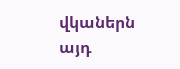վկաներն այդ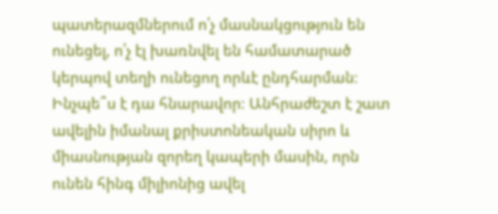պատերազմներում ո՛չ մասնակցություն են ունեցել, ո՛չ էլ խառնվել են համատարած կերպով տեղի ունեցող որևէ ընդհարման։ Ինչպե՞ս է դա հնարավոր։ Անհրաժեշտ է շատ ավելին իմանալ քրիստոնեական սիրո և միասնության զորեղ կապերի մասին, որն ունեն հինգ միլիոնից ավել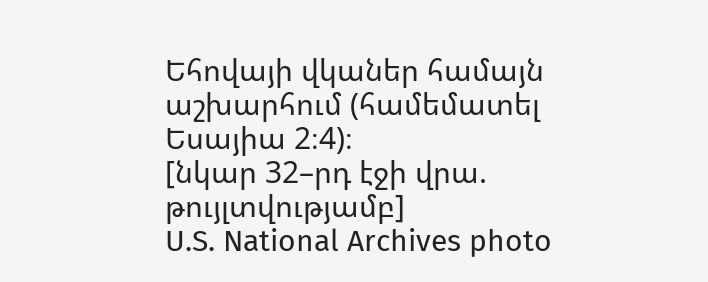Եհովայի վկաներ համայն աշխարհում (համեմատել Եսայիա 2։4)։
[նկար 32–րդ էջի վրա. թույլտվությամբ]
U.S. National Archives photo